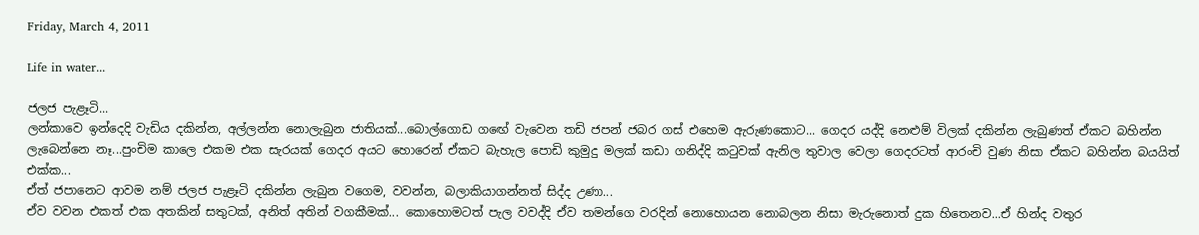Friday, March 4, 2011

Life in water...

ජලජ පැළෑටි...
ලන්කාවෙ ඉන්දෙදි වැඩිය දකින්න, අල්ලන්න නොලැබුන ජාතියක්...බොල්ගොඩ ගඟේ වැවෙන තඩි ජපන් ජබර ගස් එහෙම ඇරුණකොට... ගෙදර යද්දි නෙළුම් විලක් දකින්න ලැබුණත් ඒකට බහින්න ලැබෙන්නෙ නෑ...පුංචිම කාලෙ එකම එක සැරයක් ගෙදර අයට හොරෙන් ඒකට බැහැල පොඩි කුමුදු මලක් කඩා ගනිද්දි කටුවක් ඇනිල තුවාල වෙලා ගෙදරටත් ආරංචි වුණ නිසා ඒකට බහින්න බයයිත් එක්ක...
ඒත් ජපානෙට ආවම නම් ජලජ පැළෑටි දකින්න ලැබුන වගෙම, වවන්න, බලාකියාගන්නත් සිද්ද උණා...
ඒව වවන එකත් එක අතකින් සතුටක්, අනිත් අතින් වගකීමක්... කොහොමටත් පැල වවද්දි ඒව තමන්ගෙ වරදින් නොහොයන නොබලන නිසා මැරුනොත් දුක හිතෙනව...ඒ හින්ද වතුර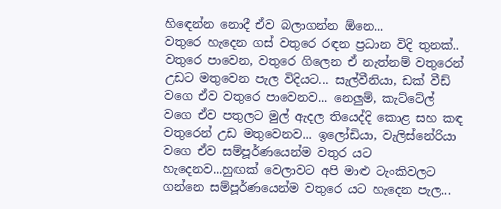හිඳෙන්න නොදී ඒව බලාගන්න ඕනෙ...
වතුරෙ හැදෙන ගස් වතුරෙ රඳන ප්‍රධාන විදි තුනක්.. වතුරෙ පාවෙන, වතුරෙ ගිලෙන ඒ නැත්නම් වතුරෙන් උඩට මතුවෙන පැල විදියට... සැල්වීනියා, ඩක් වීඩ් වගෙ ඒව වතුරෙ පාවෙනව... නෙලුම්, කැට්ටේල් වගෙ ඒව පතුලට මුල් ඇදල තියෙද්දි කොළ සහ කඳ වතුරෙන් උඩ මතුවෙනව... ඉලෝඩියා, වැලිස්නේරියා වගෙ ඒව සම්පූර්ණයෙන්ම වතුර යට හැදෙනව...හුඟක් වෙලාවට අපි මාළු ටැංකිවලට ගන්නෙ සම්පූර්ණයෙන්ම වතුරෙ යට හැදෙන පැල...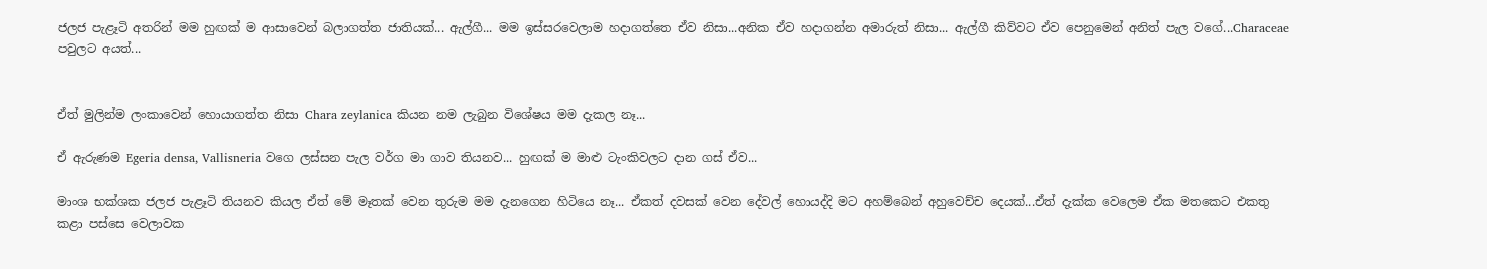ජලජ පැළෑටි අතරින් මම හුඟක් ම ආසාවෙන් බලාගත්ත ජාතියක්... ඇල්ගී... මම ඉස්සරවෙලාම හදාගත්තෙ ඒව නිසා...අනික ඒව හදාගන්න අමාරුත් නිසා... ඇල්ගී කිව්වට ඒව පෙනුමෙන් අනිත් පැල වගේ...Characeae පවුලට අයත්...


ඒත් මුලින්ම ලංකාවෙන් හොයාගත්ත නිසා Chara zeylanica කියන නම ලැබුන විශේෂය මම දැකල නෑ...

ඒ ඇරුණම Egeria densa, Vallisneria වගෙ ලස්සන පැල වර්ග මා ගාව තියනව... හුඟක් ම මාළු ටැංකිවලට දාන ගස් ඒව...

මාංශ භක්ශක ජලජ පැළෑටි තියනව කියල ඒත් මේ මෑතක් වෙන තුරුම මම දැනගෙන හිටියෙ නෑ... ඒකත් දවසක් වෙන දේවල් හොයද්දි මට අහම්බෙන් අහුවෙච්ච දෙයක්...ඒත් දැක්ක වෙලෙම ඒක මතකෙට එකතු කළා පස්සෙ වෙලාවක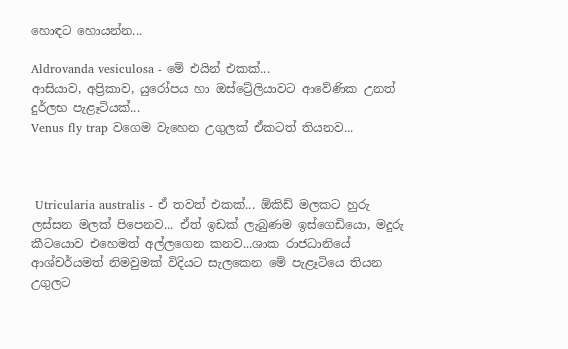හොඳට හොයන්න...

Aldrovanda vesiculosa - මේ එයින් එකක්...
ආසියාව, අප්‍රිකාව, යුරෝපය හා ඔස්ට්‍රේලියාවට ආවේණික උනත් දුර්ලභ පැළෑටියක්...
Venus fly trap වගෙම වැහෙන උගුලක් ඒකටත් තියනව...



 Utricularia australis - ඒ තවත් එකක්... ඕකිඩ් මලකට හුරු ලස්සන මලක් පිපෙනව... ඒත් ඉඩක් ලැබුණම ඉස්ගෙඩියො, මදුරු කීටයොව එහෙමත් අල්ලගෙන කනව...ශාක රාජධානියේ ආශ්චර්යමත් නිමවුමක් විදියට සැලකෙන මේ පැළෑටියෙ තියන උගුලට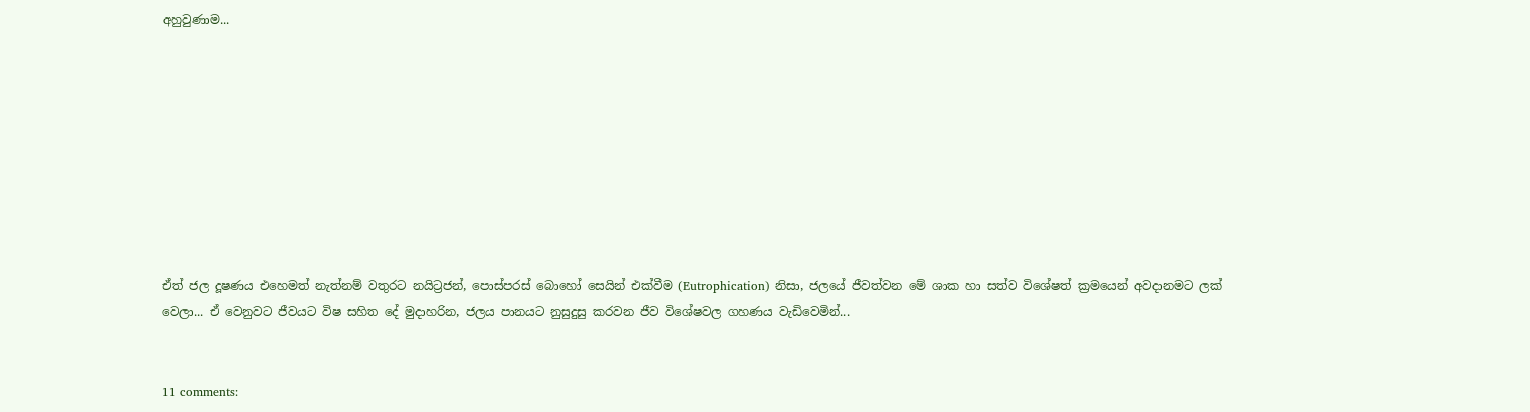අහුවුණාම...









ඒත් ජල දූෂණය එහෙමත් නැත්නම් වතුරට නයිට්‍රජන්, පොස්පරස් බොහෝ සෙයින් එක්වීම (Eutrophication) නිසා, ජලයේ ජීවත්වන මේ ශාක හා සත්ව විශේෂත් ක්‍රමයෙන් අවදානමට ලක් වෙලා... ඒ වෙනුවට ජීවයට විෂ සහිත දේ මුදාහරින, ජලය පානයට නුසුදුසු කරවන ජීව විශේෂවල ගහණය වැඩිවෙමින්...


11 comments: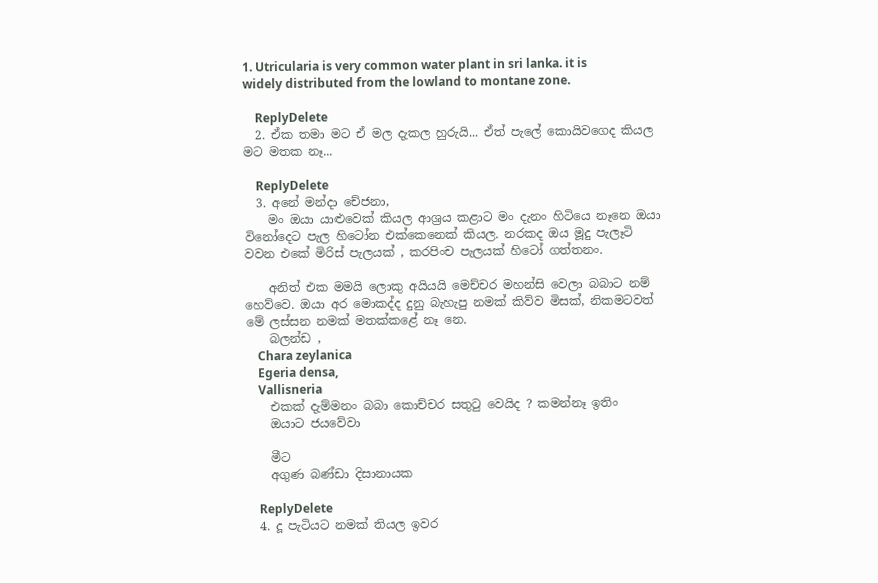1. Utricularia is very common water plant in sri lanka. it is widely distributed from the lowland to montane zone.

    ReplyDelete
  2. ඒක තමා මට ඒ මල දැකල හුරුයි... ඒත් පැලේ කොයිවගෙද කියල මට මතක නෑ...

    ReplyDelete
  3. අනේ මන්දා චේජනා,
    මං ඔයා යාළුවෙක් කියල ආශ්‍රය කළාට මං දැනං හිටියෙ නෑනෙ ඔයා විනෝදෙට පැල හිටෝන එක්කෙනෙක් කියල. නරකද ඔය මූදු පැලෑටි වවන එකේ මිරිස් පැලයක් , කරපිංච පැලයක් හිටෝ ගත්තනං.

    අනිත් එක මමයි ලොකු අයියයි මෙච්චර මහන්සි වෙලා බබාට නම් හෙව්වෙ. ඔයා අර මොකද්ද දුනු බැහැපු නමක් කිව්ව මිසක්, නිකමටවත් මේ ලස්සන නමක් මතක්කළේ නෑ නෙ.
    බලන්ඩ ,
    Chara zeylanica
    Egeria densa,
    Vallisneria
    එකක් දැම්මනං බබා කොච්චර සතුටු වෙයිද ? කමන්නෑ ඉතිං
    ඔයාට ජයවේවා

    මීට
    අගුණ බණ්ඩා දිසානායක

    ReplyDelete
  4. දූ පැටියට නමක් තියල ඉවර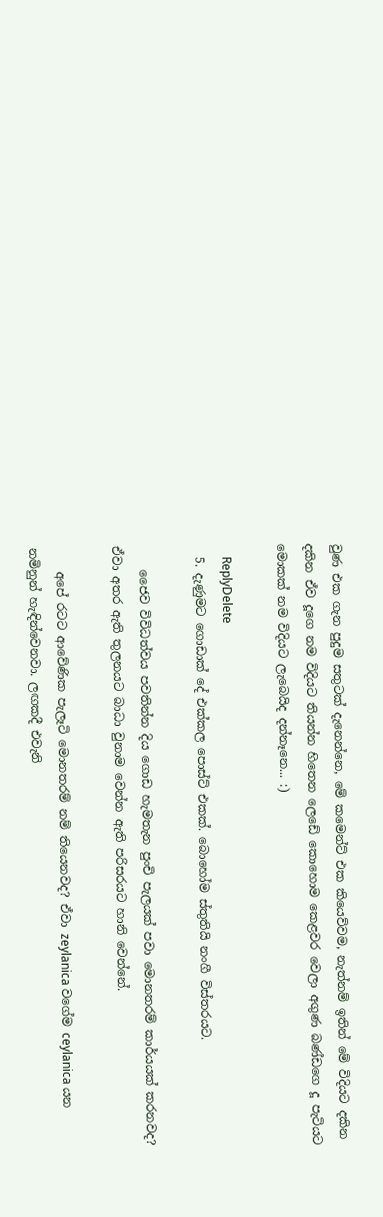වුණ එක ගැන පුදුම සතුටක් දැනෙන්නෙ, මේ කමෙන්ට් එක කියෙව්වම, නැත්නම් ඉතින් මේ විදියට දකින දකින ඒව දූගෙ නම විදියට තියන්න හිතෙන ලෙඩේ කොහොම කෙළවර වෙලා අගුණ බණ්ඩගෙ දූ පැටියට මොකක් නම විදියට ලැබෙයිද දන්නෑනෙ... :)

    ReplyDelete
  5. දැණුමට ගොඩාක් දේ එක්කල පොස්ට් එකක්. බොහෝම ස්තුතියි නංගී විස්තරයට.

    ජෛව විවිධත්වය පවතින්න දිය ගොඩ හැමතැන පුංචි පැලයක් පවා මොනතරම් කාර්යයක් කරනවද? ඒවා අතර ඇති තුලනයට බාධා වුනාම වෙන්න ඇති පරිසරයට හානි වෙන්නේ.

    අපේ රටට ආවේණික පැලෑටි මොනතරම් නම් තියෙනවද? ඒවා zeylanica වගේම ceylanica යන නමිනුන් හැඳින්වෙනවා. ලඟකදී එවැනි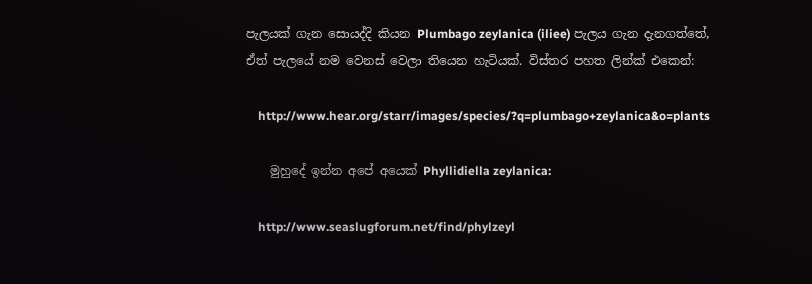පැලයක් ගැන සොයද්දි කියන Plumbago zeylanica (iliee) පැලය ගැන දැනගත්තේ, ඒත් පැලයේ නම වෙනස් වෙලා තියෙන හැටියක්. විස්තර පහත ලින්ක් එකෙන්:

    http://www.hear.org/starr/images/species/?q=plumbago+zeylanica&o=plants

    මුහුදේ ඉන්න අපේ අයෙක් Phyllidiella zeylanica:

    http://www.seaslugforum.net/find/phylzeyl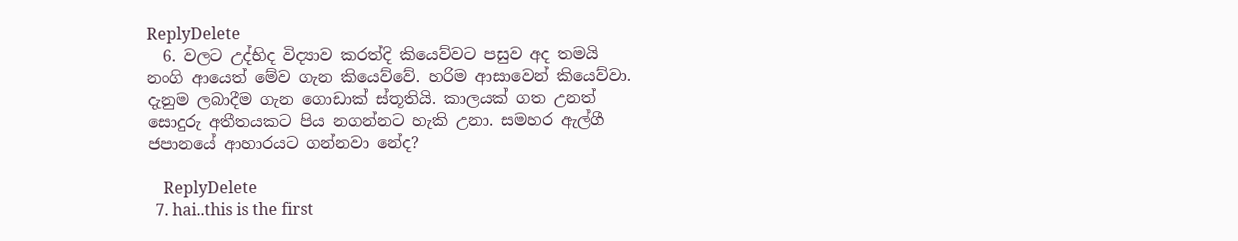ReplyDelete
  6. වලට උද්භිද විද්‍යාව කරත්දි කියෙව්වට පසුව අද තමයි නංගි ආයෙත් මේව ගැන කියෙව්වේ. හරිම ආසාවෙන් කියෙව්වා. දැනුම ලබාදීම ගැන ගොඩාක් ස්තූතියි. කාලයක් ගත උනත් සොදුරු අතීතයකට පිය නගන්නට හැකි උනා. සමහර ඇල්ගී ජපානයේ ආහාරයට ගන්නවා නේද?

    ReplyDelete
  7. hai..this is the first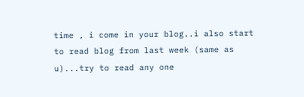time , i come in your blog..i also start to read blog from last week (same as u)...try to read any one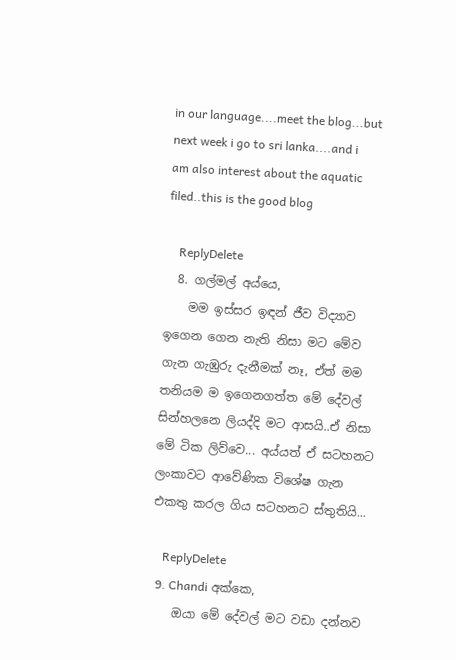in our language....meet the blog...but next week i go to sri lanka....and i am also interest about the aquatic filed..this is the good blog

    ReplyDelete
  8. ගල්මල් අය්යෙ,
    මම ඉස්සර ඉඳන් ජීව විද්‍යාව ඉගෙන ගෙන නැති නිසා මට මේව ගැන ගැඹුරු දැනීමක් නෑ, ඒත් මම තනියම ම ඉගෙනගත්ත මේ දේවල් සින්හලනෙ ලියද්දි මට ආසයි..ඒ නිසා මේ ටික ලිව්වෙ... අය්යත් ඒ සටහනට ලංකාවට ආවේණික විශේෂ ගැන එකතු කරල ගිය සටහනට ස්තුතියි...

    ReplyDelete
  9. Chandi අක්කෙ,
    ඔයා මේ දේවල් මට වඩා දන්නව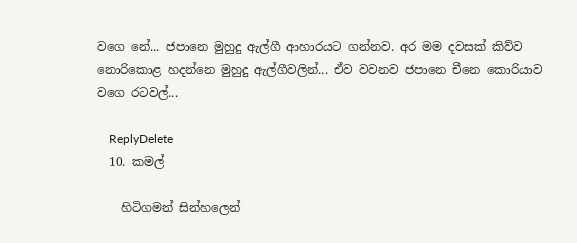වගෙ නේ... ජපානෙ මුහුදු ඇල්ගී ආහාරයට ගන්නව. අර මම දවසක් කිව්ව නොරිකොළ හදන්නෙ මුහුදු ඇල්ගීවලින්... ඒව වවනව ජපානෙ චීනෙ කොරියාව වගෙ රටවල්...

    ReplyDelete
  10. කමල්

    හිටිගමන් සින්හලෙන්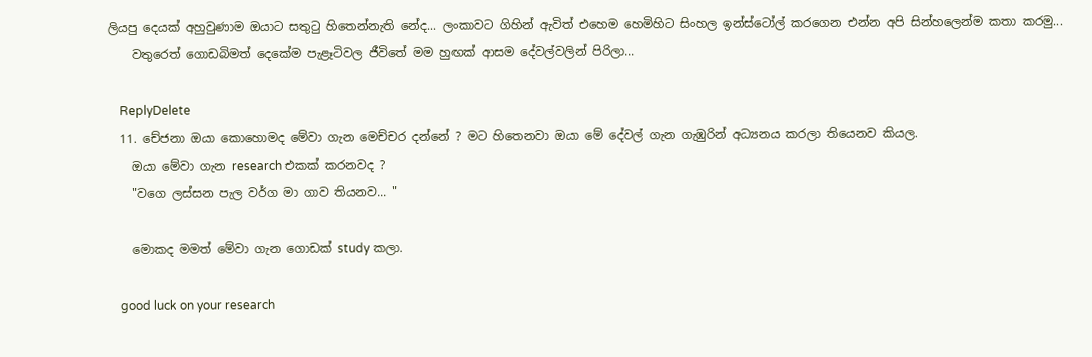ලියපු දෙයක් අහුවුණාම ඔයාට සතුටු හිතෙන්නැති නේද... ලංකාවට ගිහින් ඇවිත් එහෙම හෙමිහිට සිංහල ඉන්ස්ටෝල් කරගෙන එන්න අපි සින්හලෙන්ම කතා කරමු...
    වතුරෙත් ගොඩබිමත් දෙකේම පැළෑටිවල ජීවිතේ මම හුඟක් ආසම දේවල්වලින් පිරිලා...

    ReplyDelete
  11. චේජනා ඔයා කොහොමද මේවා ගැන මෙච්චර දන්නේ ? මට හිතෙනවා ඔයා මේ දේවල් ගැන ගැඹුරින් අධ්‍යනය කරලා තියෙනව කියල.
    ඔයා මේවා ගැන research එකක් කරනවද ?
    "වගෙ ලස්සන පැල වර්ග මා ගාව තියනව... "

    මොකද මමත් මේවා ගැන ගොඩක් study කලා.

    good luck on your research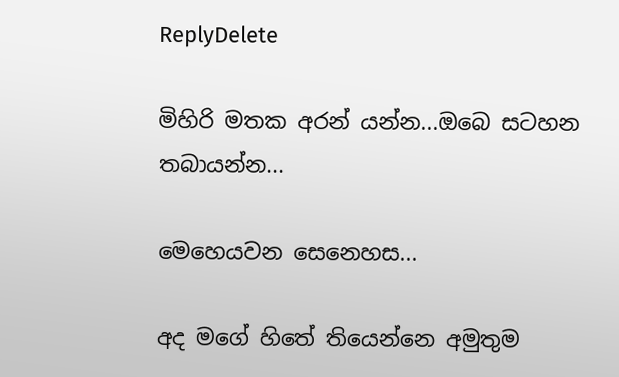ReplyDelete

මිහිරි මතක අරන් යන්න...ඔබෙ සටහන තබායන්න...

මෙහෙයවන සෙනෙහස...

අද මගේ හිතේ තියෙන්නෙ අමුතුම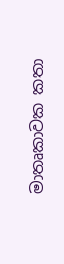මාතෘකාවක කතා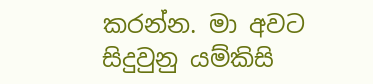කරන්න. මා අවට සිදුවුනු යම්කිසි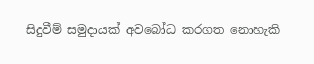සිදුවීම් සමුදායක් අවබෝධ කරගත නොහැකි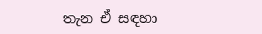තැන ඒ සඳහා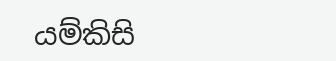යම්කිසි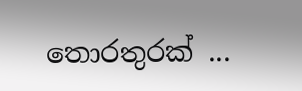තොරතුරක් ...